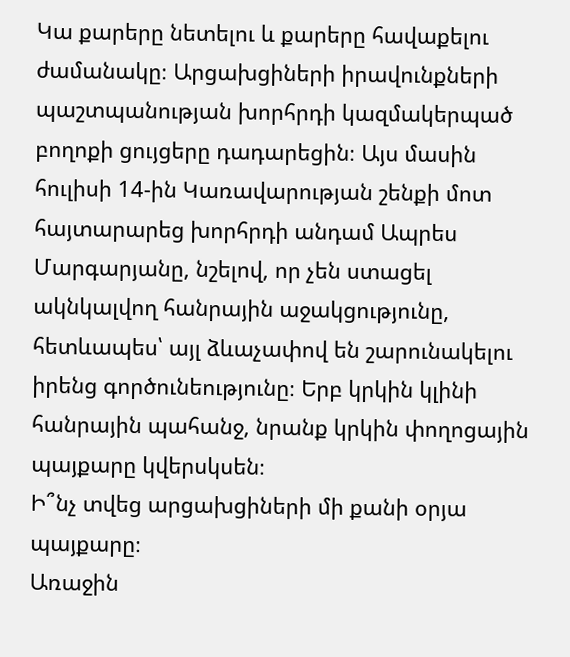Կա քարերը նետելու և քարերը հավաքելու ժամանակը։ Արցախցիների իրավունքների պաշտպանության խորհրդի կազմակերպած բողոքի ցույցերը դադարեցին։ Այս մասին հուլիսի 14-ին Կառավարության շենքի մոտ հայտարարեց խորհրդի անդամ Ապրես Մարգարյանը, նշելով, որ չեն ստացել ակնկալվող հանրային աջակցությունը, հետևապես՝ այլ ձևաչափով են շարունակելու իրենց գործունեությունը։ Երբ կրկին կլինի հանրային պահանջ, նրանք կրկին փողոցային պայքարը կվերսկսեն։
Ի՞նչ տվեց արցախցիների մի քանի օրյա պայքարը։
Առաջին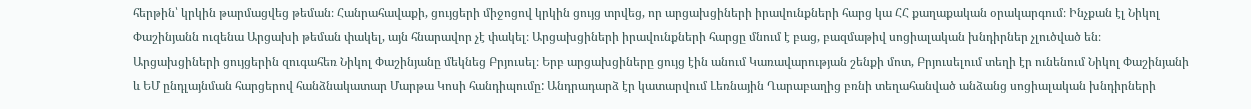հերթին՝ կրկին թարմացվեց թեման։ Հանրահավաքի, ցույցերի միջոցով կրկին ցույց տրվեց, որ արցախցիների իրավունքների հարց կա ՀՀ քաղաքական օրակարգում։ Ինչքան էլ Նիկոլ Փաշինյանն ուզենա Արցախի թեման փակել, այն հնարավոր չէ փակել։ Արցախցիների իրավունքների հարցը մնում է բաց, բազմաթիվ սոցիալական խնդիրներ չլուծված են։
Արցախցիների ցույցերին զուգահեռ Նիկոլ Փաշինյանը մեկնեց Բրյուսել։ Երբ արցախցիները ցույց էին անում Կառավարության շենքի մոտ, Բրյուսելում տեղի էր ունենում Նիկոլ Փաշինյանի և ԵՄ ընդլայնման հարցերով հանձնակատար Մարթա Կոսի հանդիպումը: Անդրադարձ էր կատարվում Լեռնային Ղարաբաղից բռնի տեղահանված անձանց սոցիալական խնդիրների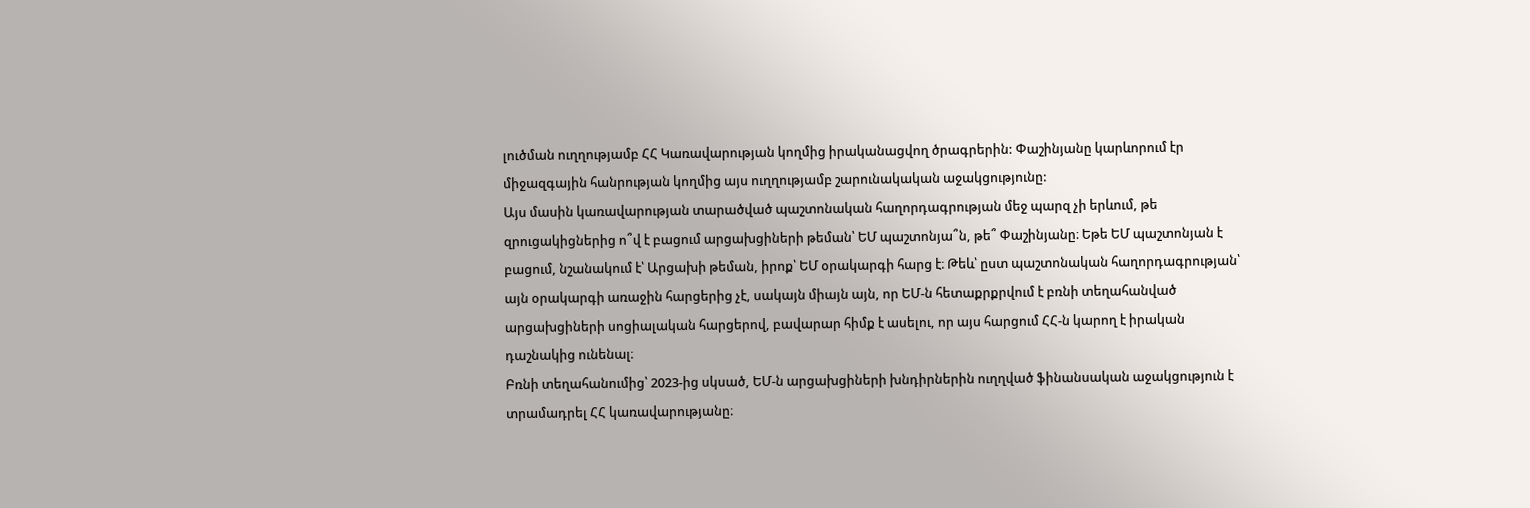լուծման ուղղությամբ ՀՀ Կառավարության կողմից իրականացվող ծրագրերին: Փաշինյանը կարևորում էր միջազգային հանրության կողմից այս ուղղությամբ շարունակական աջակցությունը:
Այս մասին կառավարության տարածված պաշտոնական հաղորդագրության մեջ պարզ չի երևում, թե զրուցակիցներից ո՞վ է բացում արցախցիների թեման՝ ԵՄ պաշտոնյա՞ն, թե՞ Փաշինյանը։ Եթե ԵՄ պաշտոնյան է բացում, նշանակում է՝ Արցախի թեման, իրոք՝ ԵՄ օրակարգի հարց է։ Թեև՝ ըստ պաշտոնական հաղորդագրության՝ այն օրակարգի առաջին հարցերից չէ, սակայն միայն այն, որ ԵՄ-ն հետաքրքրվում է բռնի տեղահանված արցախցիների սոցիալական հարցերով, բավարար հիմք է ասելու, որ այս հարցում ՀՀ-ն կարող է իրական դաշնակից ունենալ։
Բռնի տեղահանումից՝ 2023-ից սկսած, ԵՄ-ն արցախցիների խնդիրներին ուղղված ֆինանսական աջակցություն է տրամադրել ՀՀ կառավարությանը։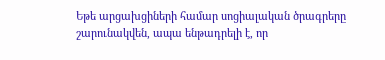Եթե արցախցիների համար սոցիալական ծրագրերը շարունակվեն, ապա ենթադրելի է, որ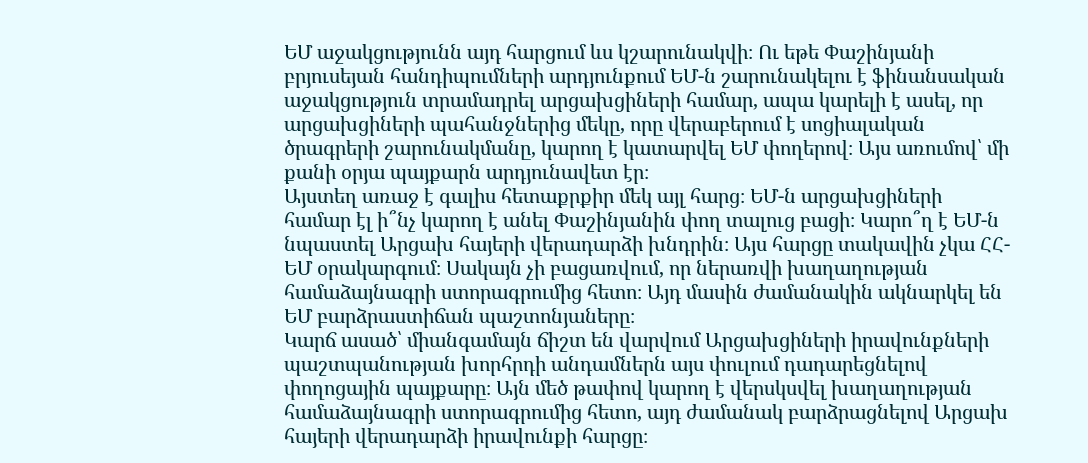ԵՄ աջակցությունն այդ հարցում ևս կշարունակվի։ Ու եթե Փաշինյանի բրյուսեյան հանդիպումների արդյունքում ԵՄ-ն շարունակելու է ֆինանսական աջակցություն տրամադրել արցախցիների համար, ապա կարելի է ասել, որ արցախցիների պահանջներից մեկը, որը վերաբերում է սոցիալական ծրագրերի շարունակմանը, կարող է կատարվել ԵՄ փողերով։ Այս առումով՝ մի քանի օրյա պայքարն արդյունավետ էր։
Այստեղ առաջ է գալիս հետաքրքիր մեկ այլ հարց։ ԵՄ-ն արցախցիների համար էլ ի՞նչ կարող է անել Փաշինյանին փող տալուց բացի։ Կարո՞ղ է ԵՄ-ն նպաստել Արցախ հայերի վերադարձի խնդրին։ Այս հարցը տակավին չկա ՀՀ-ԵՄ օրակարգում։ Սակայն չի բացառվում, որ ներառվի խաղաղության համաձայնագրի ստորագրումից հետո։ Այդ մասին ժամանակին ակնարկել են ԵՄ բարձրաստիճան պաշտոնյաները։
Կարճ ասած՝ միանգամայն ճիշտ են վարվում Արցախցիների իրավունքների պաշտպանության խորհրդի անդամներն այս փուլում դադարեցնելով փողոցային պայքարը։ Այն մեծ թափով կարող է վերսկսվել խաղաղության համաձայնագրի ստորագրումից հետո, այդ ժամանակ բարձրացնելով Արցախ հայերի վերադարձի իրավունքի հարցը։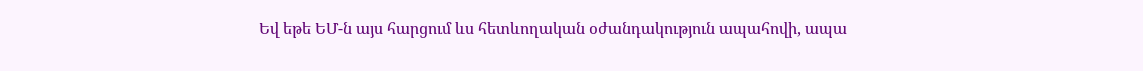Եվ եթե ԵՄ-ն այս հարցում ևս հետևողական օժանդակություն ապահովի, ապա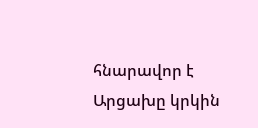հնարավոր է Արցախը կրկին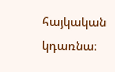հայկական կդառնա։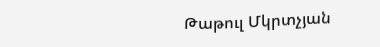Թաթուլ Մկրտչյան